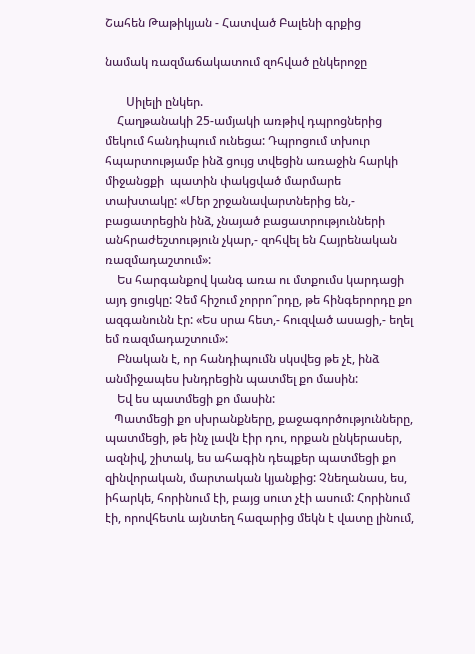Շահեն Թաթիկյան - Հատված Բալենի գրքից

նամակ ռազմաճակատում զոհված ընկերոջը

       Սիլելի ընկեր.
    Հաղթանակի 25-ամյակի առթիվ դպրոցներից մեկում հանդիպում ունեցա: Դպրոցում տխուր հպարտությամբ ինձ ցույց տվեցին առաջին հարկի միջանցքի  պատին փակցված մարմարե տախտակը: «Մեր շրջանավարտներից են,- բացատրեցին ինձ, չնայած բացատրությունների անհրաժեշտություն չկար,- զոհվել են Հայրենական ռազմադաշտում»:
    Ես հարգանքով կանգ առա ու մտքումս կարդացի այդ ցուցկը: Չեմ հիշում չորրո՞րդը, թե հինգերորդը քո ազգանունն էր: «Ես սրա հետ,- հուզված ասացի,- եղել եմ ռազմադաշտում»:
    Բնական է, որ հանդիպումն սկսվեց թե չէ, ինձ անմիջապես խնդրեցին պատմել քո մասին:
    Եվ ես պատմեցի քո մասին:
   Պատմեցի քո սխրանքները, քաջագործությունները, պատմեցի, թե ինչ լավն էիր դու, որքան ընկերասեր, ազնիվ, շիտակ, ես ահագին դեպքեր պատմեցի քո զինվորական, մարտական կյանքից: Չնեղանաս, ես, իհարկե, հորինում էի, բայց սուտ չէի ասում: Հորինում էի, որովհետև այնտեղ հազարից մեկն է վատը լինում,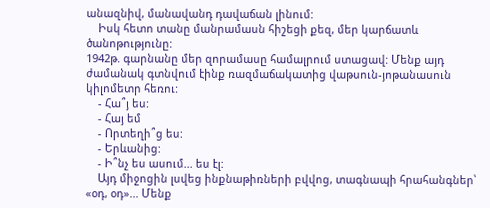անազնիվ, մանավանդ դավաճան լինում:
    Իսկ հետո տանը մանրամասն հիշեցի քեզ, մեր կարճատև ծանոթությունը:
1942թ. գարնանը մեր զորամասը համալրում ստացավ: Մենք այդ ժամանակ գտնվում էինք ռազմաճակատից վաթսուն-յոթանասուն կիլոմետր հեռու:
    - Հա՞յ ես:
    - Հայ եմ
    - Որտեղի՞ց ես:
    - Երևանից:
    - Ի՞նչ ես ասում... ես էլ:
    Այդ միջոցին լսվեց ինքնաթիռների բվվոց, տագնապի հրահանգներ՝ «օդ, օդ»... Մենք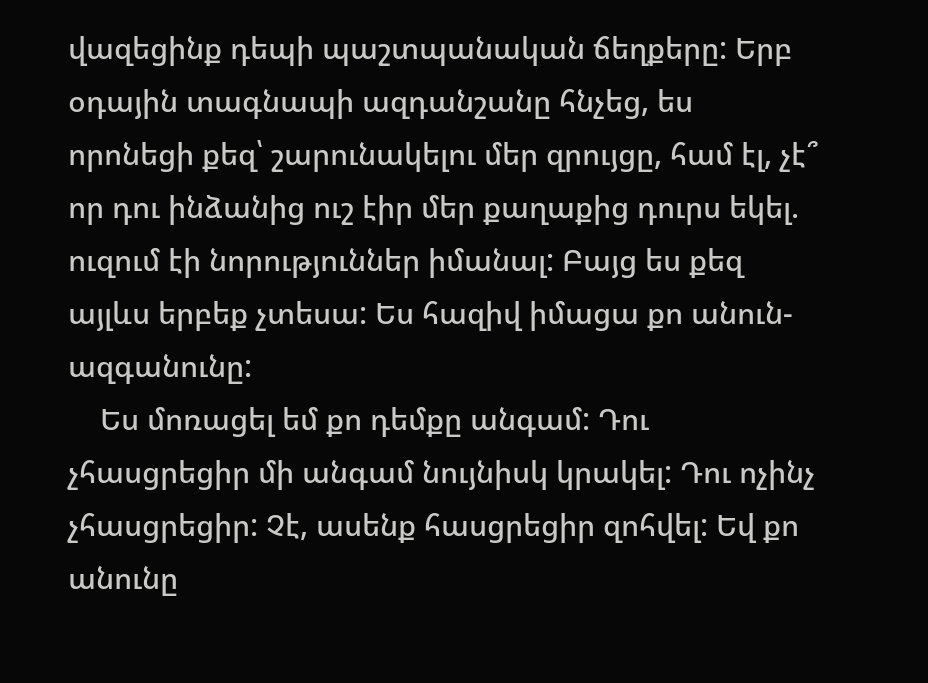վազեցինք դեպի պաշտպանական ճեղքերը: Երբ օդային տագնապի ազդանշանը հնչեց, ես որոնեցի քեզ՝ շարունակելու մեր զրույցը, համ էլ, չէ՞ որ դու ինձանից ուշ էիր մեր քաղաքից դուրս եկել. ուզում էի նորություններ իմանալ: Բայց ես քեզ այլևս երբեք չտեսա: Ես հազիվ իմացա քո անուն-ազգանունը:
    Ես մոռացել եմ քո դեմքը անգամ: Դու չհասցրեցիր մի անգամ նույնիսկ կրակել: Դու ոչինչ չհասցրեցիր: Չէ, ասենք հասցրեցիր զոհվել: Եվ քո անունը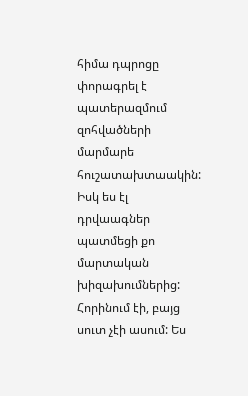հիմա դպրոցը փորագրել է պատերազմում զոհվածների մարմարե հուշատախտաակին: Իսկ ես էլ դրվաագներ պատմեցի քո մարտական խիզախումներից: Հորինում էի, բայց սուտ չէի ասում: Ես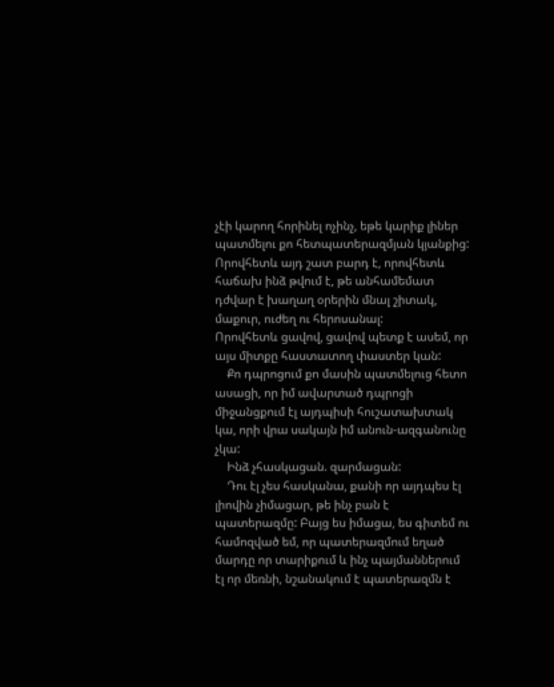չէի կարող հորինել ոչինչ, եթե կարիք լիներ պատմելու քո հետպատերազմյան կյանքից: Որովհետև այդ շատ բարդ է, որովհետև հաճախ ինձ թվում է, թե անհամեմատ դժվար է խաղաղ օրերին մնալ շիտակ, մաքուր, ուժեղ ու հերոսանալ:
Որովհետև ցավով, ցավով պետք է ասեմ, որ այս միտքը հաստատող փաստեր կան:
    Քո դպրոցում քո մասին պատմելուց հետո ասացի, որ իմ ավարտած դպրոցի միջանցքում էլ այդպիսի հուշատախտակ կա, որի վրա սակայն իմ անուն-ազգանունը չկա:
    Ինձ չհասկացան. զարմացան:
    Դու էլ չես հասկանա, քանի որ այդպես էլ լիովին չիմացար, թե ինչ բան է պատերազմը: Բայց ես իմացա, ես գիտեմ ու համոզված եմ, որ պատերազմում եղած մարդը որ տարիքում և ինչ պայմաններում էլ որ մեռնի, նշանակում է պատերազմն է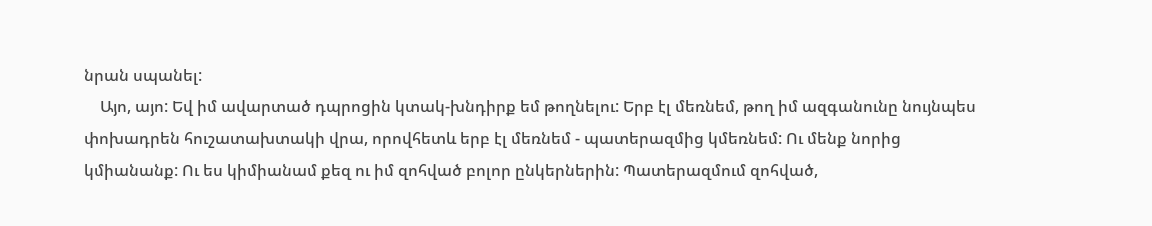նրան սպանել:
    Այո, այո: Եվ իմ ավարտած դպրոցին կտակ-խնդիրք եմ թողնելու: Երբ էլ մեռնեմ, թող իմ ազգանունը նույնպես փոխադրեն հուշատախտակի վրա, որովհետև երբ էլ մեռնեմ - պատերազմից կմեռնեմ: Ու մենք նորից կմիանանք: Ու ես կիմիանամ քեզ ու իմ զոհված բոլոր ընկերներին: Պատերազմում զոհված,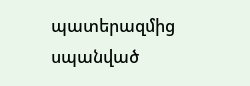պատերազմից սպանված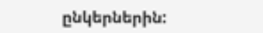ընկերներին: